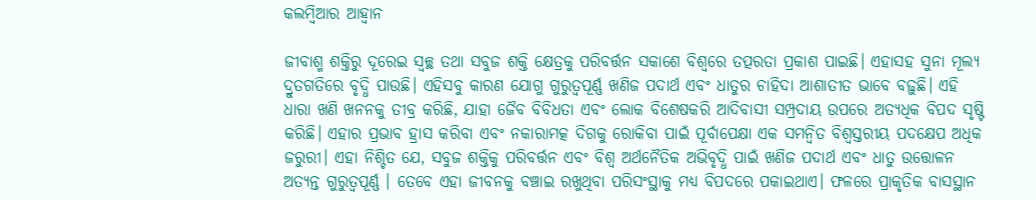କଲମ୍ବିଆର ଆହ୍ବାନ

ଜୀବାଶ୍ମ ଶକ୍ତିରୁ ଦୂରେଇ ସ୍ବଚ୍ଛ ତଥା ସବୁଜ ଶକ୍ତି କ୍ଷେତ୍ରକୁ ପରିବର୍ତ୍ତନ ସକାଶେ ବିଶ୍ୱରେ ତତ୍ପରତା ପ୍ରକାଶ ପାଇଛି। ଏହାସହ ସୁନା ମୂଲ୍ୟ ଦ୍ରୁତଗତିରେ ବୃଦ୍ଧି ପାଉଛି। ଏହିସବୁ କାରଣ ଯୋଗୁ ଗୁରୁତ୍ୱପୂର୍ଣ୍ଣ ଖଣିଜ ପଦାର୍ଥ ଏବଂ ଧାତୁର ଚାହିଦା ଆଶାତୀତ ଭାବେ ବଢ଼ୁଛି। ଏହି ଧାରା ଖଣି ଖନନକୁ ତୀବ୍ର କରିଛି, ଯାହା ଜୈବ ବିବିଧତା ଏବଂ ଲୋକ ବିଶେଷକରି ଆଦିବାସୀ ସମ୍ପ୍ରଦାୟ ଉପରେ ଅତ୍ୟଧିକ ବିପଦ ସୃଷ୍ଟି କରିଛି। ଏହାର ପ୍ରଭାବ ହ୍ରାସ କରିବା ଏବଂ ନକାରାମତ୍କ ଦିଗକୁ ରୋକିବା ପାଇଁ ପୂର୍ବାପେକ୍ଷା ଏକ ସମନ୍ବିତ ବିଶ୍ୱସ୍ତରୀୟ ପଦକ୍ଷେପ ଅଧିକ ଜରୁରୀ। ଏହା ନିଶ୍ଚିତ ଯେ, ସବୁଜ ଶକ୍ତିକୁ ପରିବର୍ତ୍ତନ ଏବଂ ବିଶ୍ୱ ଅର୍ଥନୈତିକ ଅଭିବୃଦ୍ଧି ପାଇଁ ଖଣିଜ ପଦାର୍ଥ ଏବଂ ଧାତୁ ଉତ୍ତୋଳନ ଅତ୍ୟନ୍ତ ଗୁରୁତ୍ୱପୂର୍ଣ୍ଣ । ତେବେ ଏହା ଜୀବନକୁ ବଞ୍ଚାଇ ରଖୁଥିବା ପରିସଂସ୍ଥାକୁ ମଧ୍ୟ ବିପଦରେ ପକାଇଥାଏ। ଫଳରେ ପ୍ରାକୃତିକ ବାସସ୍ଥାନ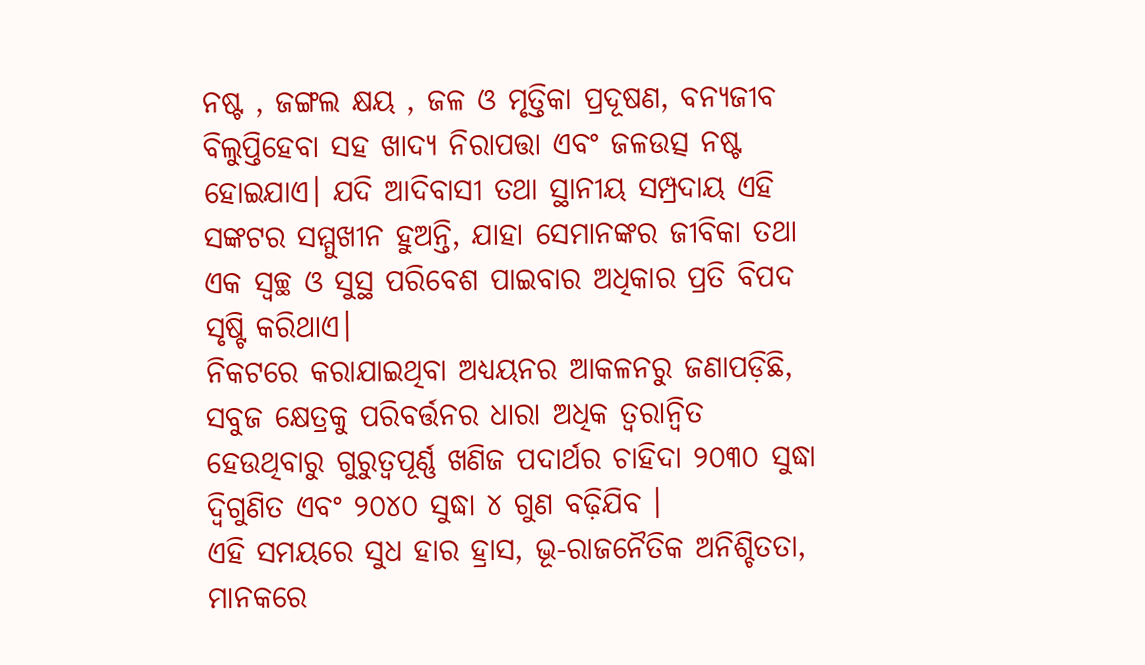ନଷ୍ଟ , ଜଙ୍ଗଲ କ୍ଷୟ , ଜଳ ଓ ମୃତ୍ତିକା ପ୍ରଦୂଷଣ, ବନ୍ୟଜୀବ ବିଲୁପ୍ତିହେବା ସହ ଖାଦ୍ୟ ନିରାପତ୍ତା ଏବଂ ଜଳଉତ୍ସ ନଷ୍ଟ ହୋଇଯାଏ। ଯଦି ଆଦିବାସୀ ତଥା ସ୍ଥାନୀୟ ସମ୍ପ୍ରଦାୟ ଏହି ସଙ୍କଟର ସମ୍ମୁଖୀନ ହୁଅନ୍ତି, ଯାହା ସେମାନଙ୍କର ଜୀବିକା ତଥା ଏକ ସ୍ବଚ୍ଛ ଓ ସୁସ୍ଥ ପରିବେଶ ପାଇବାର ଅଧିକାର ପ୍ରତି ବିପଦ ସୃଷ୍ଟି କରିଥାଏ।
ନିକଟରେ କରାଯାଇଥିବା ଅଧ୍ୟୟନର ଆକଳନରୁ ଜଣାପଡ଼ିଛି, ସବୁଜ କ୍ଷେତ୍ରକୁ ପରିବର୍ତ୍ତନର ଧାରା ଅଧିକ ତ୍ୱରାନ୍ବିତ ହେଉଥିବାରୁ ଗୁରୁତ୍ୱପୂର୍ଣ୍ଣ ଖଣିଜ ପଦାର୍ଥର ଚାହିଦା ୨୦୩୦ ସୁଦ୍ଧା ଦ୍ୱିଗୁଣିତ ଏବଂ ୨୦୪୦ ସୁଦ୍ଧା ୪ ଗୁଣ ବଢ଼ିଯିବ ।
ଏହି ସମୟରେ ସୁଧ ହାର ହ୍ରାସ, ଭୂ-ରାଜନୈତିକ ଅନିଶ୍ଚିତତା, ମାନକରେ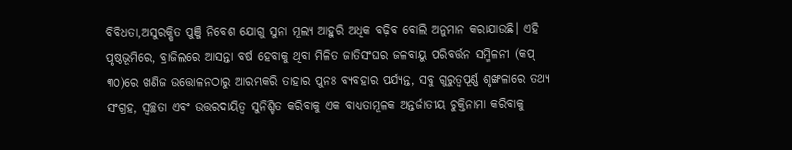ବିବିଧତା,ଅସୁରକ୍ଷିତ ପୁଞ୍ଜି ନିବେଶ ଯୋଗୁ ସୁନା ମୂଲ୍ୟ ଆହୁରି ଅଧିକ ବଢ଼ିବ ବୋଲି ଅନୁମାନ କରାଯାଉଛି। ଏହି ପୃଷ୍ଠଭୂମିରେ, ବ୍ରାଜିଲରେ ଆସନ୍ତା ବର୍ଷ ହେବାକୁ ଥିବା ମିଳିତ ଜାତିସଂଘର ଜଳବାୟୁ ପରିବର୍ତ୍ତନ ସମ୍ମିଳନୀ (କପ୍‌ ୩୦)ରେ ଖଣିଜ ଉତ୍ତୋଳନଠାରୁ ଆରମ୍ଭକରି ତାହାର ପୁନଃ ବ୍ୟବହାର ପର୍ଯ୍ୟନ୍ତ, ସବୁ ଗୁରୁତ୍ୱପୂର୍ଣ୍ଣ ଶୃଙ୍ଖଳାରେ ତଥ୍ୟ ସଂଗ୍ରହ, ସ୍ବଚ୍ଛତା ଏବଂ ଉତ୍ତରଦାୟିତ୍ୱ ସୁନିଶ୍ଚିତ କରିବାକୁ ଏକ ବାଧ୍ୟତାମୂଳକ ଅନ୍ତର୍ଜାତୀୟ ଚୁକ୍ତିନାମା କରିବାକୁ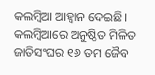କଲମ୍ବିଆ ଆହ୍ବାନ ଦେଇଛି। କଲମ୍ବିଆରେ ଅନୁଷ୍ଠିତ ମିଳିତ ଜାତିସଂଘର ୧୬ ତମ ଜୈବ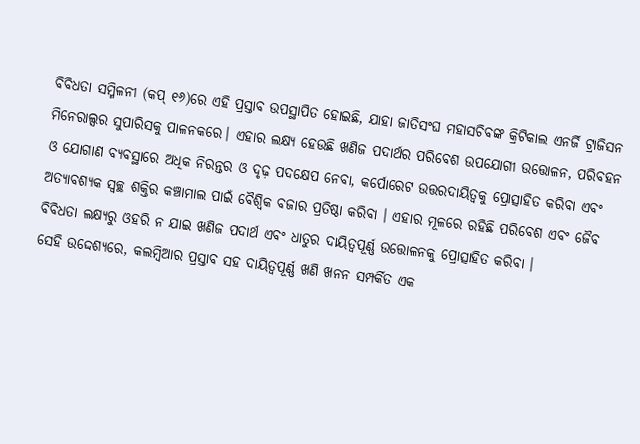ବିବିଧତା ସମ୍ମିଳନୀ (କପ୍‌ ୧୬)ରେ ଏହି ପ୍ରସ୍ତାବ ଉପସ୍ଥାପିତ ହୋଇଛି, ଯାହା ଜାତିସଂଘ ମହାସଚିବଙ୍କ କ୍ରିଟିକାଲ ଏନର୍ଜି ଟ୍ରାଜିସନ ମିନେରାଲ୍ସର ସୁପାରିସକୁ ପାଳନକରେ। ଏହାର ଲକ୍ଷ୍ୟ ହେଉଛି ଖଣିଜ ପଦାର୍ଥର ପରିବେଶ ଉପଯୋଗୀ ଉତ୍ତୋଳନ, ପରିବହନ ଓ ଯୋଗାଣ ବ୍ୟବସ୍ଥାରେ ଅଧିକ ନିରନ୍ତର ଓ ଦୃଢ଼ ପଦକ୍ଷେପ ନେବା, କର୍ପୋରେଟ ଉତ୍ତରଦାୟିତ୍ୱକୁ ପ୍ରୋତ୍ସାହିତ କରିବା ଏବଂ ଅତ୍ୟାବଶ୍ୟକ ସ୍ବଚ୍ଛ ଶକ୍ତିର କଞ୍ଚାମାଲ ପାଇଁ ବୈଶ୍ୱିକ ବଜାର ପ୍ରତିଷ୍ଠା କରିବା । ଏହାର ମୂଳରେ ରହିଛି ପରିବେଶ ଏବଂ ଜୈବ ବିବିଧତା ଲକ୍ଷ୍ୟରୁ ଓହରି ନ ଯାଇ ଖଣିଜ ପଦାର୍ଥ ଏବଂ ଧାତୁର ଦାୟିତ୍ୱପୂର୍ଣ୍ଣ ଉତ୍ତୋଳନକୁ ପ୍ରୋତ୍ସାହିତ କରିବା ।
ସେହି ଉଦ୍ଦେଶ୍ୟରେ, କଲମ୍ବିଆର ପ୍ରସ୍ତାବ ସହ ଦାୟିତ୍ୱପୂର୍ଣ୍ଣ ଖଣି ଖନନ ସମ୍ପର୍କିତ ଏକ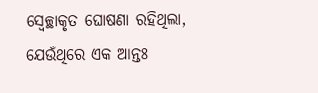ସ୍ବେଚ୍ଛାକୃତ ଘୋଷଣା ରହିଥିଲା, ଯେଉଁଥିରେ ଏକ ଆନ୍ତଃ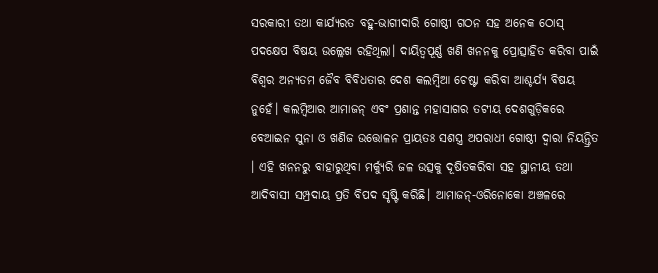ସରକାରୀ ତଥା କାର୍ଯ୍ୟରତ ବହୁ-ଭାଗୀଦାରି ଗୋଷ୍ଠୀ ଗଠନ ସହ ଅନେକ ଠୋସ୍‌ ପଦକ୍ଷେପ ବିଷୟ ଉଲ୍ଲେଖ ରହିଥିଲା। ଦାୟିତ୍ୱପୂର୍ଣ୍ଣ ଖଣି ଖନନକୁ ପ୍ରୋତ୍ସାହିତ କରିବା ପାଇଁ ବିଶ୍ୱର ଅନ୍ୟତମ ଜୈବ ବିବିଧତାର ଦେଶ କଲମ୍ବିଆ ଚେଷ୍ଟା କରିବା ଆଶ୍ଚର୍ଯ୍ୟ ବିଷୟ ନୁହେଁ। କଲମ୍ବିଆର ଆମାଜନ୍‌ ଏବଂ ପ୍ରଶାନ୍ତ ମହାସାଗର ତଟୀୟ ଦେଶଗୁଡ଼ିକରେ ବେଆଇନ ସୁନା ଓ ଖଣିଜ ଉତ୍ତୋଳନ ପ୍ରାୟତଃ ସଶସ୍ତ୍ର ଅପରାଧୀ ଗୋଷ୍ଠୀ ଦ୍ୱାରା ନିୟନ୍ତ୍ରିତ । ଏହି ଖନନରୁ ବାହାରୁଥିବା ମର୍କ୍ୟୁରି ଜଳ ଉତ୍ସକୁ ଦୂଷିତକରିବା ସହ ସ୍ଥାନୀୟ ତଥା ଆଦିବାସୀ ସମ୍ପ୍ରଦାୟ ପ୍ରତି ବିପଦ ସୃଷ୍ଟି କରିଛି। ଆମାଜନ୍‌-ଓରିନୋକୋ ଅଞ୍ଚଳରେ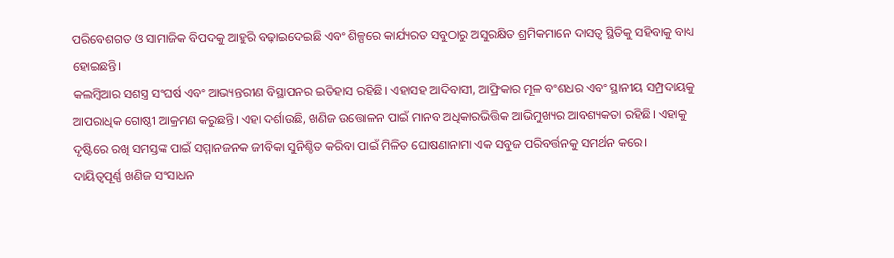ପରିବେଶଗତ ଓ ସାମାଜିକ ବିପଦକୁ ଆହୁରି ବଢ଼ାଇଦେଇଛି ଏବଂ ଶିଳ୍ପରେ କାର୍ଯ୍ୟରତ ସବୁଠାରୁ ଅସୁରକ୍ଷିତ ଶ୍ରମିକମାନେ ଦାସତ୍ୱ ସ୍ଥିତିକୁ ସହିବାକୁ ବାଧ୍ୟ ହୋଇଛନ୍ତି।
କଲମ୍ବିଆର ସଶସ୍ତ୍ର ସଂଘର୍ଷ ଏବଂ ଆଭ୍ୟନ୍ତରୀଣ ବିସ୍ଥାପନର ଇତିହାସ ରହିଛି। ଏହାସହ ଆଦିବାସୀ, ଆଫ୍ରିକାର ମୂଳ ବଂଶଧର ଏବଂ ସ୍ଥାନୀୟ ସମ୍ପ୍ରଦାୟକୁ ଆପରାଧିକ ଗୋଷ୍ଠୀ ଆକ୍ରମଣ କରୁଛନ୍ତି। ଏହା ଦର୍ଶାଉଛି, ଖଣିଜ ଉତ୍ତୋଳନ ପାଇଁ ମାନବ ଅଧିକାରଭିତ୍ତିକ ଆଭିମୁଖ୍ୟର ଆବଶ୍ୟକତା ରହିଛି। ଏହାକୁ ଦୃଷ୍ଟିରେ ରଖି ସମସ୍ତଙ୍କ ପାଇଁ ସମ୍ମାନଜନକ ଜୀବିକା ସୁନିଶ୍ଚିତ କରିବା ପାଇଁ ମିଳିତ ଘୋଷଣାନାମା ଏକ ସବୁଜ ପରିବର୍ତ୍ତନକୁ ସମର୍ଥନ କରେ।
ଦାୟିତ୍ୱପୂର୍ଣ୍ଣ ଖଣିଜ ସଂସାଧନ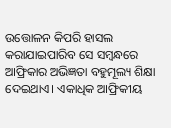ଉତ୍ତୋଳନ କିପରି ହାସଲ କରାଯାଇପାରିବ ସେ ସମ୍ବନ୍ଧରେ ଆଫ୍ରିକାର ଅଭିଜ୍ଞତା ବହୁମୂଲ୍ୟ ଶିକ୍ଷା ଦେଇଥାଏ। ଏକାଧିକ ଆଫ୍ରିକୀୟ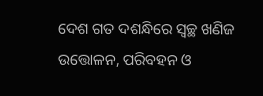ଦେଶ ଗତ ଦଶନ୍ଧିରେ ସ୍ବଚ୍ଛ ଖଣିଜ ଉତ୍ତୋଳନ, ପରିବହନ ଓ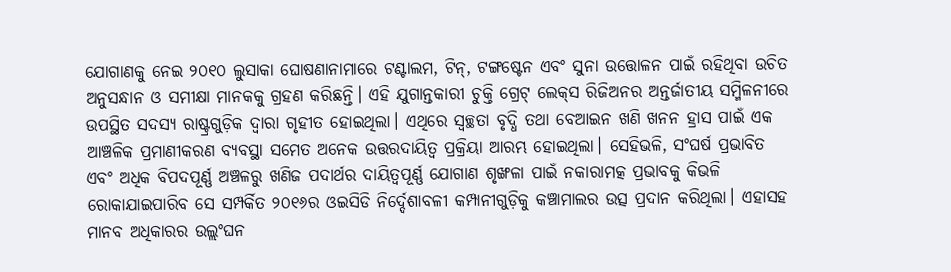ଯୋଗାଣକୁ ନେଇ ୨୦୧୦ ଲୁସାକା ଘୋଷଣାନାମାରେ ଟଣ୍ଟାଲମ, ଟିନ୍‌, ଟଙ୍ଗଷ୍ଟେନ ଏବଂ ସୁନା ଉତ୍ତୋଳନ ପାଇଁ ରହିଥିବା ଉଚିତ ଅନୁସନ୍ଧାନ ଓ ସମୀକ୍ଷା ମାନକକୁ ଗ୍ରହଣ କରିଛନ୍ତି। ଏହି ଯୁଗାନ୍ତକାରୀ ଚୁକ୍ତି ଗ୍ରେଟ୍‌ ଲେକ୍‌ସ ରିଜିଅନର ଅନ୍ତର୍ଜାତୀୟ ସମ୍ମିଳନୀରେ ଉପସ୍ଥିତ ସଦସ୍ୟ ରାଷ୍ଟ୍ରଗୁଡ଼ିକ ଦ୍ୱାରା ଗୃହୀତ ହୋଇଥିଲା। ଏଥିରେ ସ୍ବଚ୍ଛତା ବୃଦ୍ଧି ତଥା ବେଆଇନ ଖଣି ଖନନ ହ୍ରାସ ପାଇଁ ଏକ ଆଞ୍ଚଳିକ ପ୍ରମାଣୀକରଣ ବ୍ୟବସ୍ଥା ସମେତ ଅନେକ ଉତ୍ତରଦାୟିତ୍ୱ ପ୍ରକ୍ରିୟା ଆରମ୍ଭ ହୋଇଥିଲା। ସେହିଭଳି, ସଂଘର୍ଷ ପ୍ରଭାବିତ ଏବଂ ଅଧିକ ବିପଦପୂର୍ଣ୍ଣ ଅଞ୍ଚଳରୁ ଖଣିଜ ପଦାର୍ଥର ଦାୟିତ୍ୱପୂର୍ଣ୍ଣ ଯୋଗାଣ ଶୃଙ୍ଖଳା ପାଇଁ ନକାରାମତ୍କ ପ୍ରଭାବକୁ କିଭଳି ରୋକାଯାଇପାରିବ ସେ ସମ୍ପର୍କିତ ୨୦୧୬ର ଓଇସିଡି ନିର୍ଦ୍ଦେଶାବଳୀ କମ୍ପାନୀଗୁଡ଼ିକୁ କଞ୍ଚାମାଲର ଉତ୍ସ ପ୍ରଦାନ କରିଥିଲା। ଏହାସହ ମାନବ ଅଧିକାରର ଉଲ୍ଲଂଘନ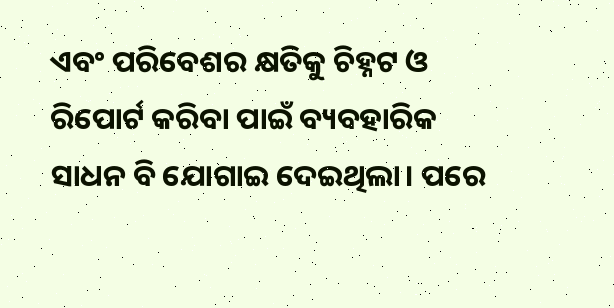ଏବଂ ପରିବେଶର କ୍ଷତିକୁ ଚିହ୍ନଟ ଓ ରିପୋର୍ଟ କରିବା ପାଇଁ ବ୍ୟବହାରିକ ସାଧନ ବି ଯୋଗାଇ ଦେଇଥିଲା। ପରେ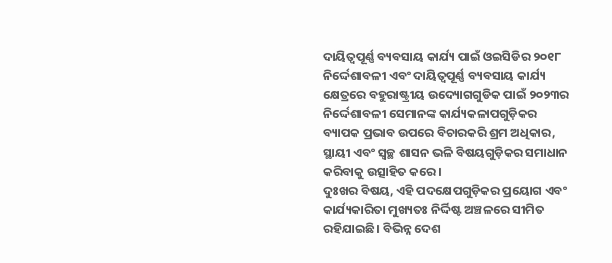ଦାୟିତ୍ୱପୂର୍ଣ୍ଣ ବ୍ୟବସାୟ କାର୍ଯ୍ୟ ପାଇଁ ଓଇସିଡିର ୨୦୧୮ ନିର୍ଦ୍ଦେଶାବଳୀ ଏବଂ ଦାୟିତ୍ୱପୂର୍ଣ୍ଣ ବ୍ୟବସାୟ କାର୍ଯ୍ୟ କ୍ଷେତ୍ରରେ ବହୁରାଷ୍ଟ୍ରୀୟ ଉଦ୍ୟୋଗଗୁଡିକ ପାଇଁ ୨୦୨୩ର ନିର୍ଦ୍ଦେଶାବଳୀ ସେମାନଙ୍କ କାର୍ଯ୍ୟକଳାପଗୁଡ଼ିକର ବ୍ୟାପକ ପ୍ରଭାବ ଉପରେ ବିଚାରକରି ଶ୍ରମ ଅଧିକାର, ସ୍ଥାୟୀ ଏବଂ ସ୍ବଚ୍ଛ ଶାସନ ଭଳି ବିଷୟଗୁଡ଼ିକର ସମାଧାନ କରିବାକୁ ଉତ୍ସାହିତ କରେ।
ଦୁଃଖର ବିଷୟ, ଏହି ପଦକ୍ଷେପଗୁଡ଼ିକର ପ୍ରୟୋଗ ଏବଂ କାର୍ଯ୍ୟକାରିତା ମୁଖ୍ୟତଃ ନିର୍ଦ୍ଦିଷ୍ଟ ଅଞ୍ଚଳରେ ସୀମିତ ରହିଯାଇଛି। ବିଭିନ୍ନ ଦେଶ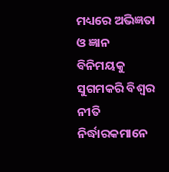ମଧ୍ୟରେ ଅଭିଜ୍ଞତା ଓ ଜ୍ଞାନ ବିନିମୟକୁ ସୁଗମକରି ବିଶ୍ୱର ନୀତି ନିର୍ଦ୍ଧାରକମାନେ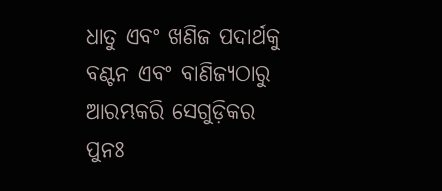ଧାତୁ ଏବଂ ଖଣିଜ ପଦାର୍ଥକୁ ବଣ୍ଟନ ଏବଂ ବାଣିଜ୍ୟଠାରୁ ଆରମ୍ଭକରି ସେଗୁଡ଼ିକର ପୁନଃ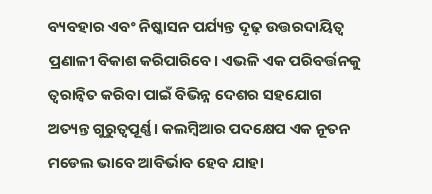ବ୍ୟବହାର ଏବଂ ନିଷ୍କାସନ ପର୍ଯ୍ୟନ୍ତ ଦୃଢ଼ ଉତ୍ତରଦାୟିତ୍ୱ ପ୍ରଣାଳୀ ବିକାଶ କରିପାରିବେ। ଏଭଳି ଏକ ପରିବର୍ତ୍ତନକୁ ତ୍ୱରାନ୍ବିତ କରିବା ପାଇଁ ବିଭିନ୍ନ ଦେଶର ସହଯୋଗ ଅତ୍ୟନ୍ତ ଗୁରୁତ୍ୱପୂର୍ଣ୍ଣ। କଲମ୍ବିଆର ପଦକ୍ଷେପ ଏକ ନୂତନ ମଡେଲ ଭାବେ ଆବିର୍ଭାବ ହେବ ଯାହା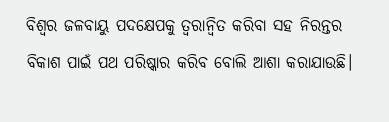ବିଶ୍ୱର ଜଳବାୟୁ ପଦକ୍ଷେପକୁ ତ୍ୱରାନ୍ବିତ କରିବା ସହ ନିରନ୍ତର ବିକାଶ ପାଇଁ ପଥ ପରିଷ୍କାର କରିବ ବୋଲି ଆଶା କରାଯାଉଛି।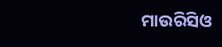ମାଉରିସିଓ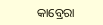କାବ୍ରେରା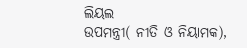ଲିୟଲ
ଉପମନ୍ତ୍ରୀ( ନୀତି ଓ ନିୟାମକ),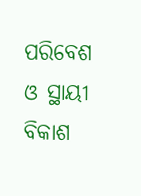ପରିବେଶ ଓ ସ୍ଥାୟୀ ବିକାଶ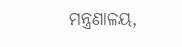ମନ୍ତ୍ରଣାଳୟ,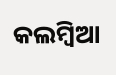କଲମ୍ବିଆ